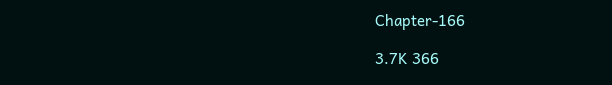Chapter-166

3.7K 366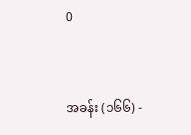0


အခန်း (၁၆၆) -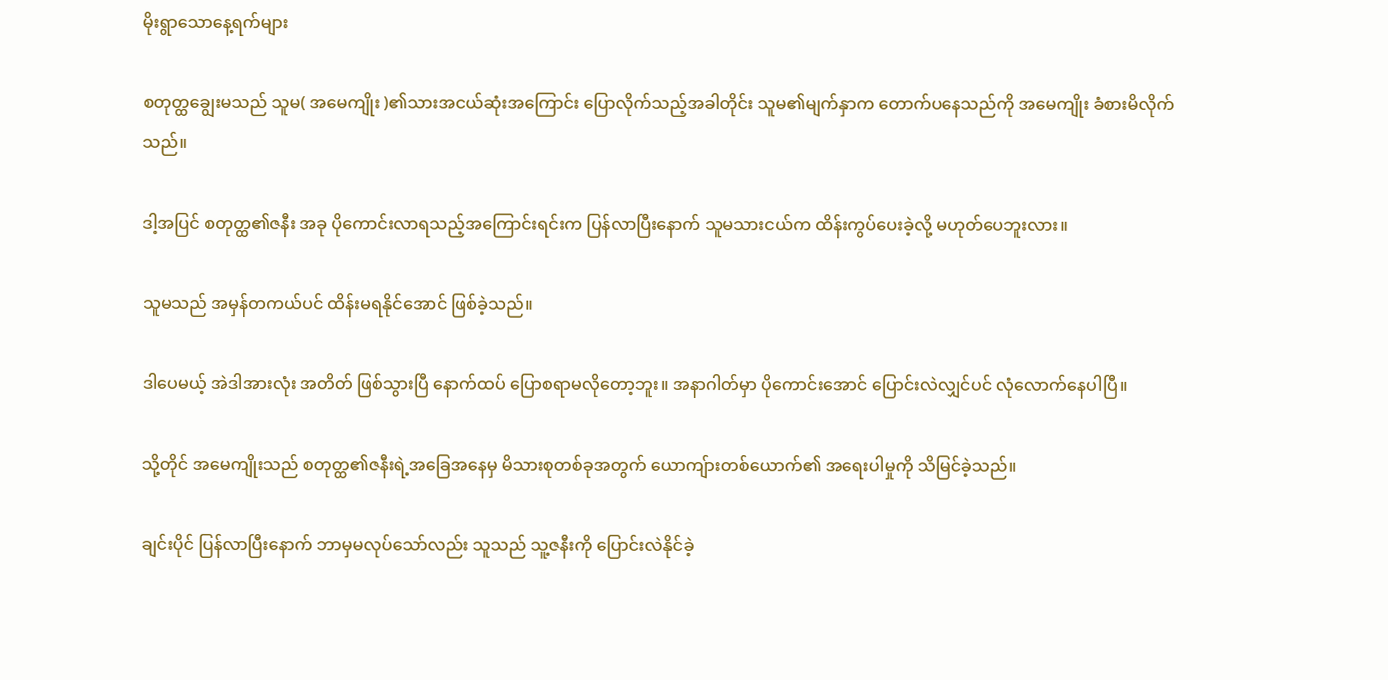မိုးရွာသောနေ့ရက်များ

စတုတ္ထချွေးမသည် သူမ( အမေကျိုး )၏သားအငယ်ဆုံးအကြောင်း ပြောလိုက်သည့်အခါတိုင်း သူမ၏မျက်နှာက တောက်ပနေသည်ကို အမေကျိုး ခံစားမိလိုက်သည်။

ဒါ့အပြင် စတုတ္ထ၏ဇနီး အခု ပိုကောင်းလာရသည့်အကြောင်းရင်းက ပြန်လာပြီးနောက် သူမသားငယ်က ထိန်းကွပ်ပေးခဲ့လို့ မဟုတ်ပေဘူးလား။

သူမသည် အမှန်တကယ်ပင် ထိန်းမရနိုင်အောင် ဖြစ်ခဲ့သည်။

ဒါပေမယ့် အဲဒါအားလုံး အတိတ် ဖြစ်သွားပြီ နောက်ထပ် ပြောစရာမလိုတော့ဘူး။ အနာဂါတ်မှာ ပိုကောင်းအောင် ပြောင်းလဲလျှင်ပင် လုံလောက်နေပါပြီ။

သို့တိုင် အမေကျိုးသည် စတုတ္ထ၏ဇနီးရဲ့အခြေအနေမှ မိသားစုတစ်ခုအတွက် ယောကျ်ားတစ်ယောက်၏ အရေးပါမှုကို သိမြင်ခဲ့သည်။

ချင်းပိုင် ပြန်လာပြီးနောက် ဘာမှမလုပ်သော်လည်း သူသည် သူ့ဇနီးကို ပြောင်းလဲနိုင်ခဲ့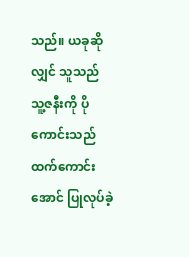သည်။ ယခုဆိုလျှင် သူသည် သူ့ဇနီးကို ပိုကောင်းသည်ထက်ကောင်းအောင် ပြုလုပ်ခဲ့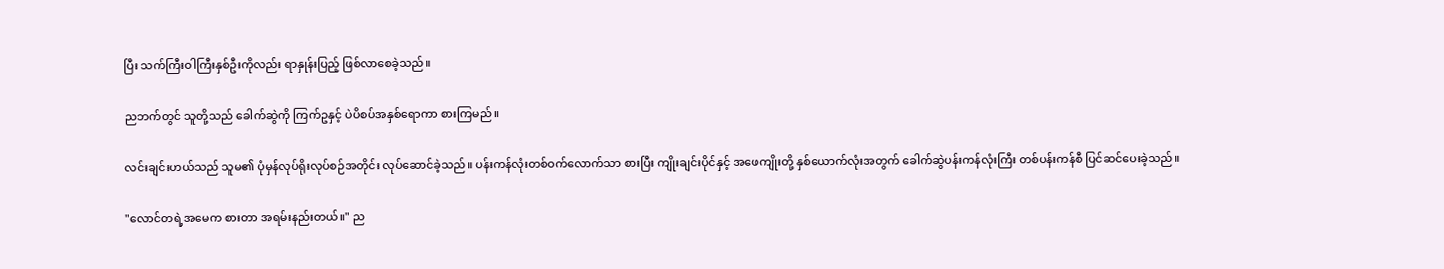ပြီး သက်ကြီးဝါကြီးနှစ်ဦးကိုလည်း ရာနှုန်းပြည့် ဖြစ်လာစေခဲ့သည်။

ညဘက်တွင် သူတို့သည် ခေါက်ဆွဲကို ကြက်ဥနှင့် ပဲပိစပ်အနှစ်ရောကာ စားကြမည်။

လင်းချင်းဟယ်သည် သူမ၏ ပုံမှန်လုပ်ရိုးလုပ်စဉ်အတိုင်း လုပ်ဆောင်ခဲ့သည်။ ပန်းကန်လုံးတစ်ဝက်လောက်သာ စားပြီး ကျိုးချင်းပိုင်နှင့် အဖေကျိုးတို့ နှစ်ယောက်လုံးအတွက် ခေါက်ဆွဲပန်းကန်လုံးကြီး တစ်ပန်းကန်စီ ပြင်ဆင်ပေးခဲ့သည်။

"လောင်တရဲ့အမေက စားတာ အရမ်းနည်းတယ်။" ည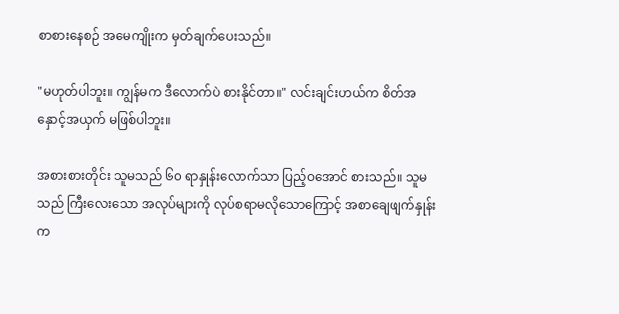စာစားနေစဉ် အမေကျိုးက မှတ်ချက်ပေးသည်။

"မဟုတ်ပါဘူး။ ကျွန်မက ဒီလောက်ပဲ စားနိုင်တာ။" လင်းချင်းဟယ်က စိတ်အနှောင့်အယှက် မဖြစ်ပါဘူး။

အစားစားတိုင်း သူမသည် ၆၀ ရာနှုန်းလောက်သာ ပြည့်ဝအောင် စားသည်။ သူမသည် ကြီးလေးသော အလုပ်များကို လုပ်စရာမလိုသောကြောင့် အစာချေဖျက်နှုန်းက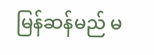မြန်ဆန်မည် မ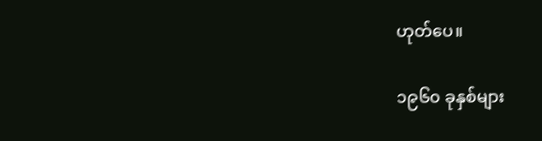ဟုတ်ပေ။

၁၉၆၀ ခုနှစ်များ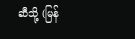ဆီသို့ (မြန်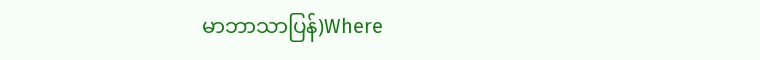မာဘာသာပြန်)Where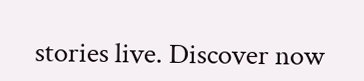stories live. Discover now